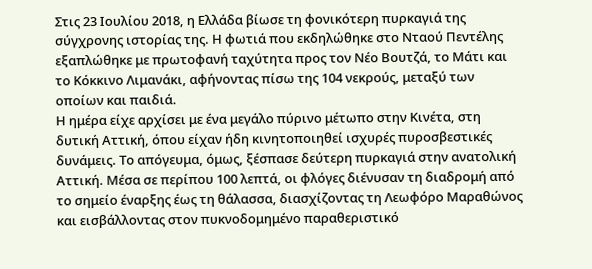Στις 23 Ιουλίου 2018, η Ελλάδα βίωσε τη φονικότερη πυρκαγιά της σύγχρονης ιστορίας της. Η φωτιά που εκδηλώθηκε στο Νταού Πεντέλης εξαπλώθηκε με πρωτοφανή ταχύτητα προς τον Νέο Βουτζά, το Μάτι και το Κόκκινο Λιμανάκι, αφήνοντας πίσω της 104 νεκρούς, μεταξύ των οποίων και παιδιά.
Η ημέρα είχε αρχίσει με ένα μεγάλο πύρινο μέτωπο στην Κινέτα, στη δυτική Αττική, όπου είχαν ήδη κινητοποιηθεί ισχυρές πυροσβεστικές δυνάμεις. Το απόγευμα, όμως, ξέσπασε δεύτερη πυρκαγιά στην ανατολική Αττική. Μέσα σε περίπου 100 λεπτά, οι φλόγες διένυσαν τη διαδρομή από το σημείο έναρξης έως τη θάλασσα, διασχίζοντας τη Λεωφόρο Μαραθώνος και εισβάλλοντας στον πυκνοδομημένο παραθεριστικό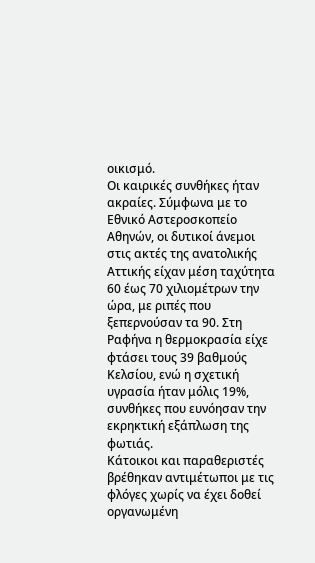οικισμό.
Οι καιρικές συνθήκες ήταν ακραίες. Σύμφωνα με το Εθνικό Αστεροσκοπείο Αθηνών, οι δυτικοί άνεμοι στις ακτές της ανατολικής Αττικής είχαν μέση ταχύτητα 60 έως 70 χιλιομέτρων την ώρα, με ριπές που ξεπερνούσαν τα 90. Στη Ραφήνα η θερμοκρασία είχε φτάσει τους 39 βαθμούς Κελσίου, ενώ η σχετική υγρασία ήταν μόλις 19%, συνθήκες που ευνόησαν την εκρηκτική εξάπλωση της φωτιάς.
Κάτοικοι και παραθεριστές βρέθηκαν αντιμέτωποι με τις φλόγες χωρίς να έχει δοθεί οργανωμένη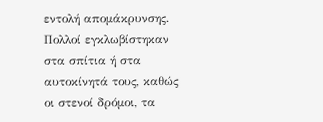εντολή απομάκρυνσης. Πολλοί εγκλωβίστηκαν στα σπίτια ή στα αυτοκίνητά τους, καθώς οι στενοί δρόμοι, τα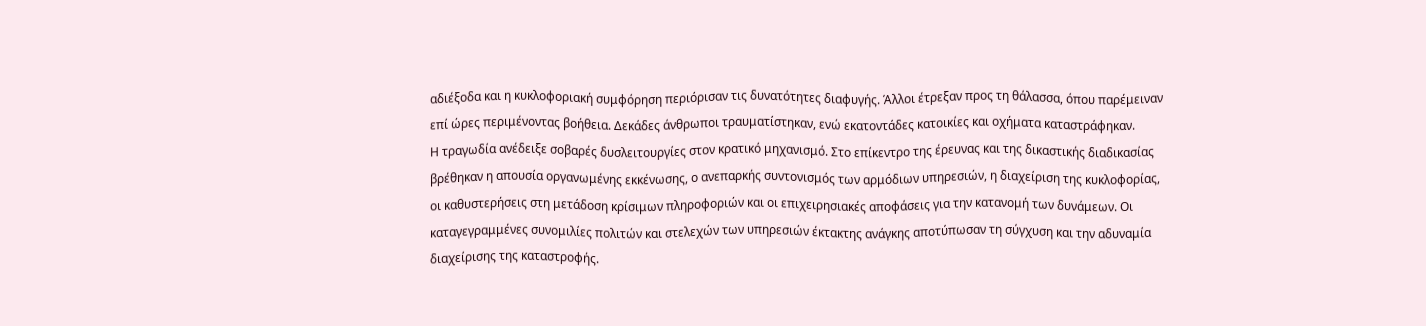αδιέξοδα και η κυκλοφοριακή συμφόρηση περιόρισαν τις δυνατότητες διαφυγής. Άλλοι έτρεξαν προς τη θάλασσα, όπου παρέμειναν επί ώρες περιμένοντας βοήθεια. Δεκάδες άνθρωποι τραυματίστηκαν, ενώ εκατοντάδες κατοικίες και οχήματα καταστράφηκαν.
Η τραγωδία ανέδειξε σοβαρές δυσλειτουργίες στον κρατικό μηχανισμό. Στο επίκεντρο της έρευνας και της δικαστικής διαδικασίας βρέθηκαν η απουσία οργανωμένης εκκένωσης, ο ανεπαρκής συντονισμός των αρμόδιων υπηρεσιών, η διαχείριση της κυκλοφορίας, οι καθυστερήσεις στη μετάδοση κρίσιμων πληροφοριών και οι επιχειρησιακές αποφάσεις για την κατανομή των δυνάμεων. Οι καταγεγραμμένες συνομιλίες πολιτών και στελεχών των υπηρεσιών έκτακτης ανάγκης αποτύπωσαν τη σύγχυση και την αδυναμία διαχείρισης της καταστροφής.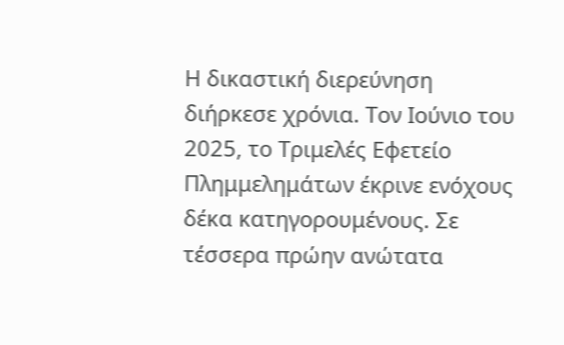Η δικαστική διερεύνηση διήρκεσε χρόνια. Τον Ιούνιο του 2025, το Τριμελές Εφετείο Πλημμελημάτων έκρινε ενόχους δέκα κατηγορουμένους. Σε τέσσερα πρώην ανώτατα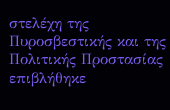στελέχη της Πυροσβεστικής και της Πολιτικής Προστασίας επιβλήθηκε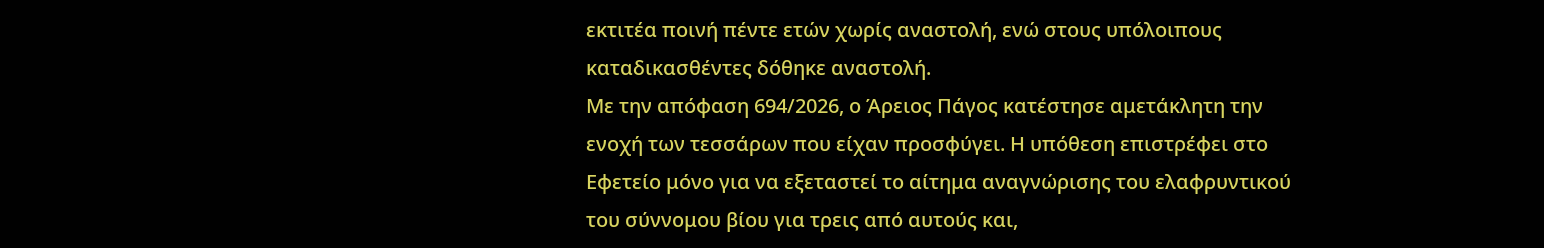εκτιτέα ποινή πέντε ετών χωρίς αναστολή, ενώ στους υπόλοιπους καταδικασθέντες δόθηκε αναστολή.
Με την απόφαση 694/2026, ο Άρειος Πάγος κατέστησε αμετάκλητη την ενοχή των τεσσάρων που είχαν προσφύγει. Η υπόθεση επιστρέφει στο Εφετείο μόνο για να εξεταστεί το αίτημα αναγνώρισης του ελαφρυντικού του σύννομου βίου για τρεις από αυτούς και,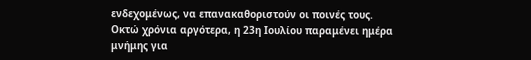ενδεχομένως, να επανακαθοριστούν οι ποινές τους.
Οκτώ χρόνια αργότερα, η 23η Ιουλίου παραμένει ημέρα μνήμης για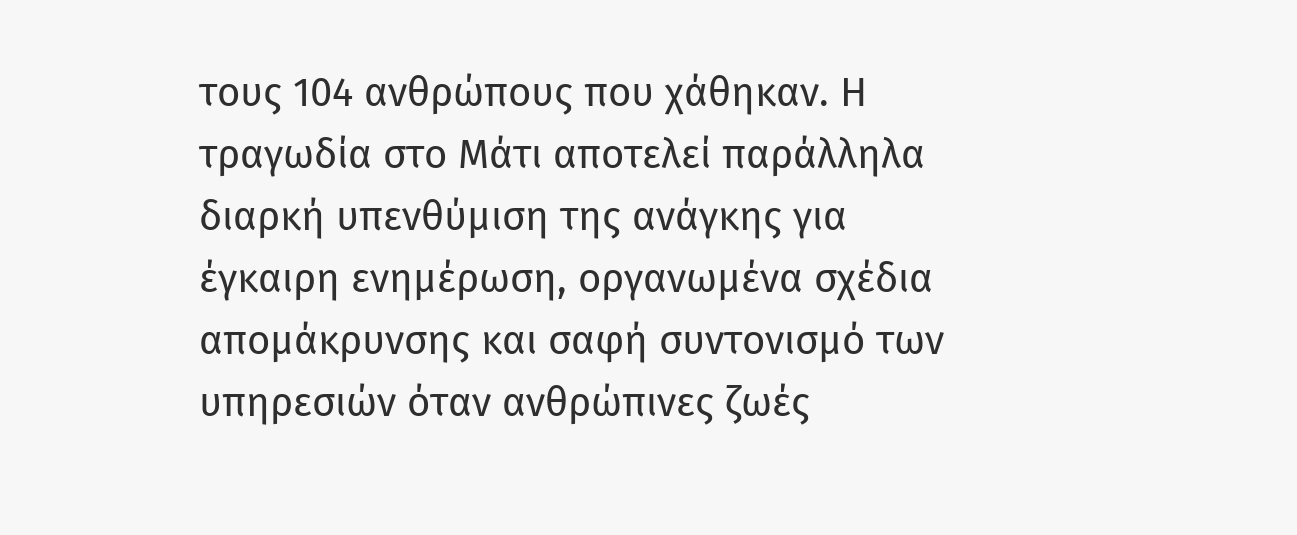τους 104 ανθρώπους που χάθηκαν. Η τραγωδία στο Μάτι αποτελεί παράλληλα διαρκή υπενθύμιση της ανάγκης για έγκαιρη ενημέρωση, οργανωμένα σχέδια απομάκρυνσης και σαφή συντονισμό των υπηρεσιών όταν ανθρώπινες ζωές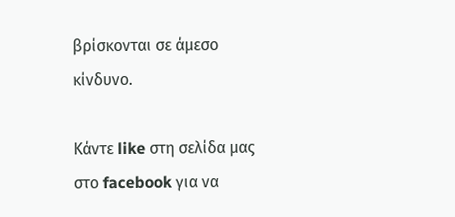βρίσκονται σε άμεσο κίνδυνο.

Κάντε like στη σελίδα μας στο facebook για να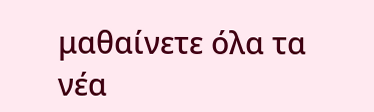μαθαίνετε όλα τα νέα